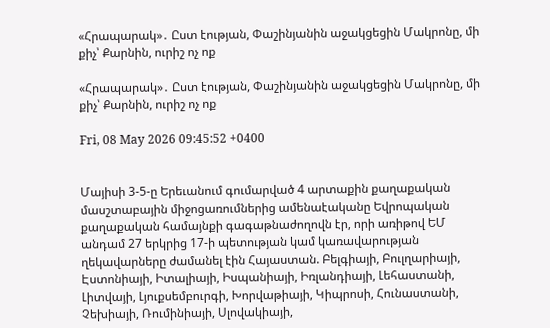«Հրապարակ»․ Ըստ էության, Փաշինյանին աջակցեցին Մակրոնը, մի քիչ՝ Քարնին, ուրիշ ոչ ոք

«Հրապարակ»․ Ըստ էության, Փաշինյանին աջակցեցին Մակրոնը, մի քիչ՝ Քարնին, ուրիշ ոչ ոք

Fri, 08 May 2026 09:45:52 +0400


Մայիսի 3-5-ը Երեւանում գումարված 4 արտաքին քաղաքական մասշտաբային միջոցառումներից ամենաէականը Եվրոպական քաղաքական համայնքի գագաթնաժողովն էր, որի առիթով ԵՄ անդամ 27 երկրից 17-ի պետության կամ կառավարության ղեկավարները ժամանել էին Հայաստան. Բելգիայի, Բուլղարիայի, Էստոնիայի, Իտալիայի, Իսպանիայի, Իռլանդիայի, Լեհաստանի, Լիտվայի, Լյուքսեմբուրգի, Խորվաթիայի, Կիպրոսի, Հունաստանի, Չեխիայի, Ռումինիայի, Սլովակիայի,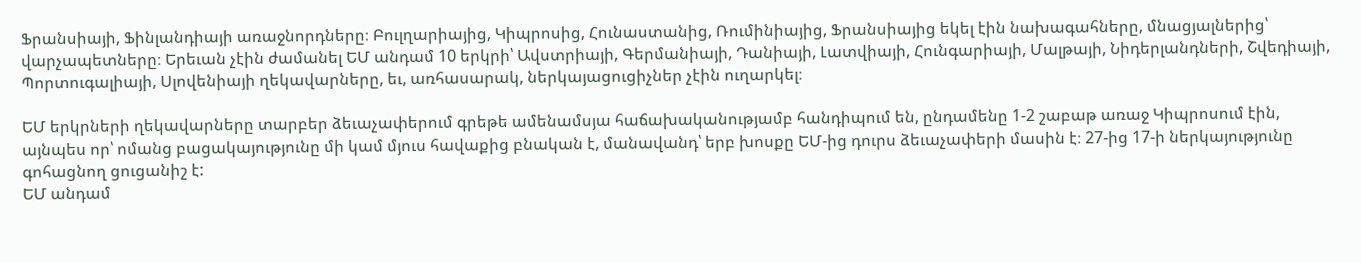Ֆրանսիայի, Ֆինլանդիայի առաջնորդները։ Բուլղարիայից, Կիպրոսից, Հունաստանից, Ռումինիայից, Ֆրանսիայից եկել էին նախագահները, մնացյալներից՝ վարչապետները։ Երեւան չէին ժամանել ԵՄ անդամ 10 երկրի՝ Ավստրիայի, Գերմանիայի, Դանիայի, Լատվիայի, Հունգարիայի, Մալթայի, Նիդերլանդների, Շվեդիայի, Պորտուգալիայի, Սլովենիայի ղեկավարները, եւ, առհասարակ, ներկայացուցիչներ չէին ուղարկել։

ԵՄ երկրների ղեկավարները տարբեր ձեւաչափերում գրեթե ամենամսյա հաճախականությամբ հանդիպում են, ընդամենը 1-2 շաբաթ առաջ Կիպրոսում էին, այնպես որ՝ ոմանց բացակայությունը մի կամ մյուս հավաքից բնական է, մանավանդ՝ երբ խոսքը ԵՄ-ից դուրս ձեւաչափերի մասին է։ 27-ից 17-ի ներկայությունը գոհացնող ցուցանիշ է:
ԵՄ անդամ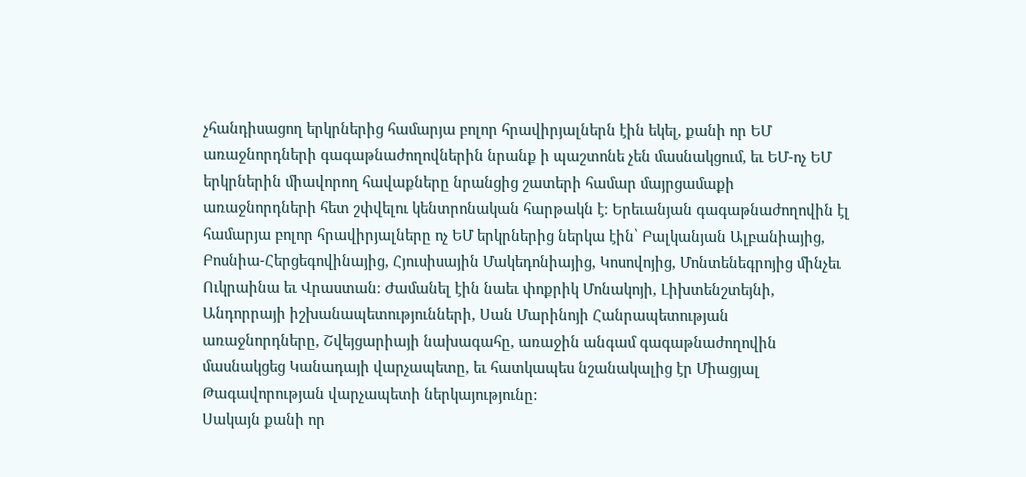չհանդիսացող երկրներից համարյա բոլոր հրավիրյալներն էին եկել, քանի որ ԵՄ առաջնորդների գագաթնաժողովներին նրանք ի պաշտոնե չեն մասնակցում, եւ ԵՄ-ոչ ԵՄ երկրներին միավորող հավաքները նրանցից շատերի համար մայրցամաքի առաջնորդների հետ շփվելու կենտրոնական հարթակն է։ Երեւանյան գագաթնաժողովին էլ համարյա բոլոր հրավիրյալները ոչ ԵՄ երկրներից ներկա էին՝ Բալկանյան Ալբանիայից, Բոսնիա-Հերցեգովինայից, Հյուսիսային Մակեդոնիայից, Կոսովոյից, Մոնտենեգրոյից մինչեւ Ուկրաինա եւ Վրաստան։ Ժամանել էին նաեւ փոքրիկ Մոնակոյի, Լիխտենշտեյնի, Անդորրայի իշխանապետությունների, Սան Մարինոյի Հանրապետության առաջնորդները, Շվեյցարիայի նախագահը, առաջին անգամ գագաթնաժողովին մասնակցեց Կանադայի վարչապետը, եւ հատկապես նշանակալից էր Միացյալ Թագավորության վարչապետի ներկայությունը:
Սակայն քանի որ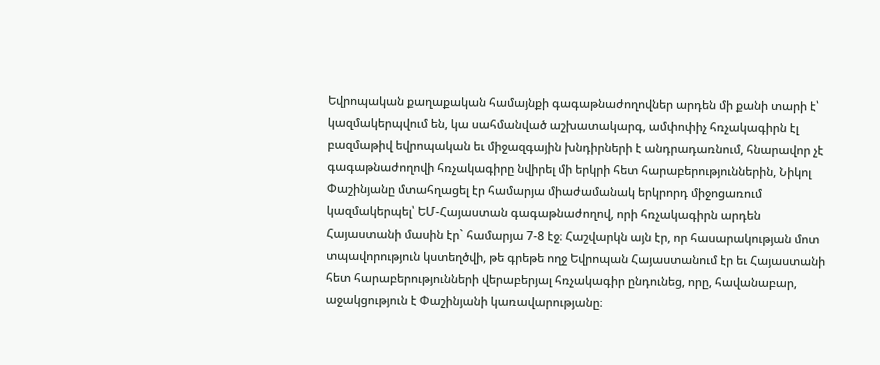Եվրոպական քաղաքական համայնքի գագաթնաժողովներ արդեն մի քանի տարի է՝ կազմակերպվում են, կա սահմանված աշխատակարգ, ամփոփիչ հռչակագիրն էլ բազմաթիվ եվրոպական եւ միջազգային խնդիրների է անդրադառնում, հնարավոր չէ գագաթնաժողովի հռչակագիրը նվիրել մի երկրի հետ հարաբերություններին, Նիկոլ Փաշինյանը մտահղացել էր համարյա միաժամանակ երկրորդ միջոցառում կազմակերպել՝ ԵՄ-Հայաստան գագաթնաժողով, որի հռչակագիրն արդեն Հայաստանի մասին էր` համարյա 7-8 էջ։ Հաշվարկն այն էր, որ հասարակության մոտ տպավորություն կստեղծվի, թե գրեթե ողջ Եվրոպան Հայաստանում էր եւ Հայաստանի հետ հարաբերությունների վերաբերյալ հռչակագիր ընդունեց, որը, հավանաբար, աջակցություն է Փաշինյանի կառավարությանը։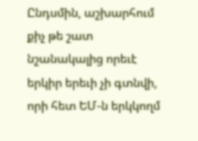Ընդսմին, աշխարհում քիչ թե շատ նշանակալից որեւէ երկիր երեւի չի գտնվի, որի հետ ԵՄ-ն երկկողմ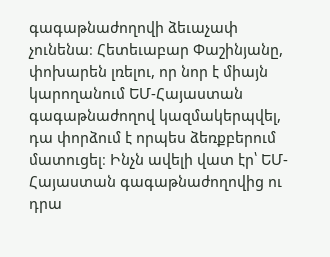գագաթնաժողովի ձեւաչափ չունենա։ Հետեւաբար Փաշինյանը, փոխարեն լռելու, որ նոր է միայն կարողանում ԵՄ-Հայաստան գագաթնաժողով կազմակերպվել, դա փորձում է որպես ձեռքբերում մատուցել։ Ինչն ավելի վատ էր՝ ԵՄ-Հայաստան գագաթնաժողովից ու դրա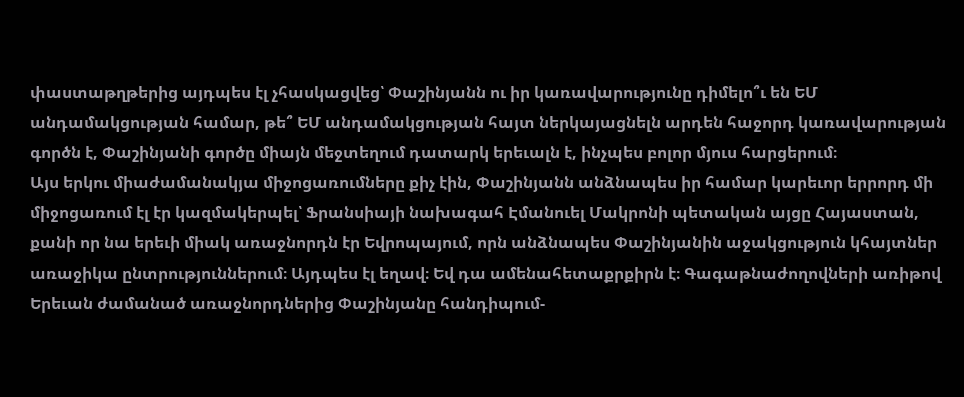փաստաթղթերից այդպես էլ չհասկացվեց՝ Փաշինյանն ու իր կառավարությունը դիմելո՞ւ են ԵՄ անդամակցության համար, թե՞ ԵՄ անդամակցության հայտ ներկայացնելն արդեն հաջորդ կառավարության գործն է, Փաշինյանի գործը միայն մեջտեղում դատարկ երեւալն է, ինչպես բոլոր մյուս հարցերում։
Այս երկու միաժամանակյա միջոցառումները քիչ էին, Փաշինյանն անձնապես իր համար կարեւոր երրորդ մի միջոցառում էլ էր կազմակերպել՝ Ֆրանսիայի նախագահ Էմանուել Մակրոնի պետական այցը Հայաստան, քանի որ նա երեւի միակ առաջնորդն էր Եվրոպայում, որն անձնապես Փաշինյանին աջակցություն կհայտներ առաջիկա ընտրություններում։ Այդպես էլ եղավ։ Եվ դա ամենահետաքրքիրն է։ Գագաթնաժողովների առիթով Երեւան ժամանած առաջնորդներից Փաշինյանը հանդիպում-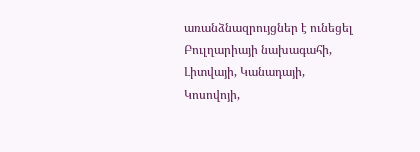առանձնազրույցներ է ունեցել Բուլղարիայի նախագահի, Լիտվայի, Կանադայի, Կոսովոյի,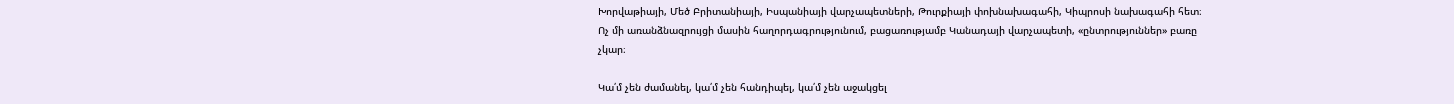Խորվաթիայի, Մեծ Բրիտանիայի, Իսպանիայի վարչապետների, Թուրքիայի փոխնախագահի, Կիպրոսի նախագահի հետ։ Ոչ մի առանձնազրույցի մասին հաղորդագրությունում, բացառությամբ Կանադայի վարչապետի, «ընտրություններ» բառը չկար։

Կա՛մ չեն ժամանել, կա՛մ չեն հանդիպել, կա՛մ չեն աջակցել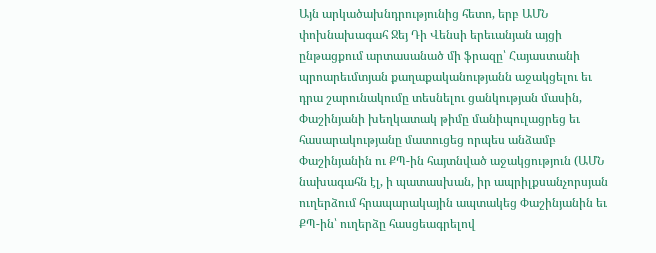Այն արկածախնդրությունից հետո, երբ ԱՄՆ փոխնախագահ Ջեյ Դի Վենսի երեւանյան այցի ընթացքում արտասանած մի ֆրազը՝ Հայաստանի պրոարեւմտյան քաղաքականությանն աջակցելու եւ դրա շարունակումը տեսնելու ցանկության մասին, Փաշինյանի խեղկատակ թիմը մանիպուլացրեց եւ հասարակությանը մատուցեց որպես անձամբ Փաշինյանին ու ՔՊ-ին հայտնված աջակցություն (ԱՄՆ նախագահն էլ, ի պատասխան, իր ապրիլքսանչորսյան ուղերձում հրապարակային ապտակեց Փաշինյանին եւ ՔՊ-ին՝ ուղերձը հասցեագրելով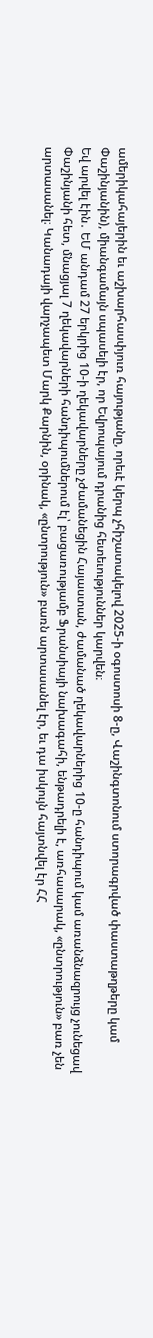ամերիկահայերին եւ աշխարհասփյուռ հայությանը, որեւէ կերպ չհիշատակելով 2025-ի օգոստոսի 8-ը, Վաշինգտոնում ստորագրված փաստաթղթերը կամ Փաշինյանին), միանգամայն սպասելի էր, որ Եվրոպայում դրանից հետեւություններ կարվեն։
Եվ արվել էին․ ԵՄ անդամ 27 երկրից 10-ի ղեկավարները չժամանեցին Հայաստան, ժամանած ղեկավարներից 10-ը հանդիպում կամ առանձնազրույց չունեցավ Փաշինյանի հետ, մնացյալ 7 ղեկավարների հանդիպումներում էլ՝ բացառությամբ Ֆրանսիայի նախագահի, ենթադրելի է, առհասարակ, «ընտրություն» բառ չեն արտասանել։ Կանադայի վարչապետ Մարկ Քարնին, օրինակ, «ընտրություն» բառն արտասանել էր, եւ դա իսկույն հայտնվել էր ՀՀ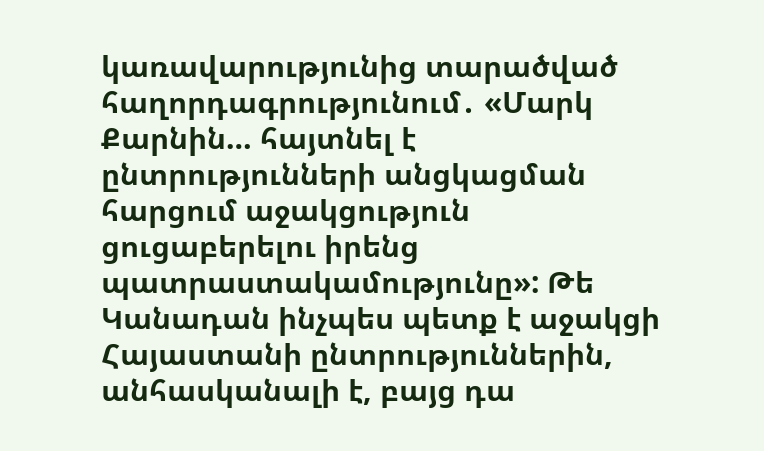կառավարությունից տարածված հաղորդագրությունում․ «Մարկ Քարնին… հայտնել է ընտրությունների անցկացման հարցում աջակցություն ցուցաբերելու իրենց պատրաստակամությունը»: Թե Կանադան ինչպես պետք է աջակցի Հայաստանի ընտրություններին, անհասկանալի է, բայց դա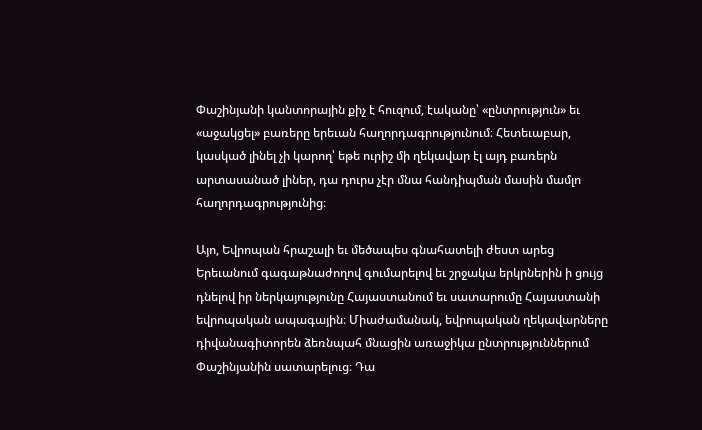Փաշինյանի կանտորային քիչ է հուզում, էականը՝ «ընտրություն» եւ «աջակցել» բառերը երեւան հաղորդագրությունում։ Հետեւաբար, կասկած լինել չի կարող՝ եթե ուրիշ մի ղեկավար էլ այդ բառերն արտասանած լիներ, դա դուրս չէր մնա հանդիպման մասին մամլո հաղորդագրությունից։

Այո, Եվրոպան հրաշալի եւ մեծապես գնահատելի ժեստ արեց Երեւանում գագաթնաժողով գումարելով եւ շրջակա երկրներին ի ցույց դնելով իր ներկայությունը Հայաստանում եւ սատարումը Հայաստանի եվրոպական ապագային։ Միաժամանակ, եվրոպական ղեկավարները դիվանագիտորեն ձեռնպահ մնացին առաջիկա ընտրություններում Փաշինյանին սատարելուց։ Դա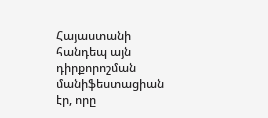Հայաստանի հանդեպ այն դիրքորոշման մանիֆեստացիան էր, որը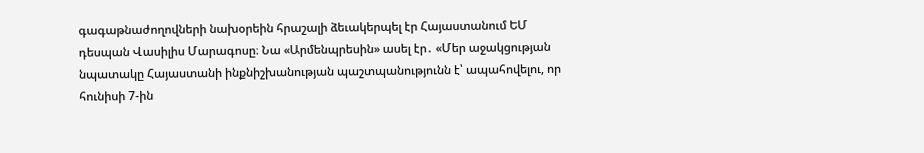գագաթնաժողովների նախօրեին հրաշալի ձեւակերպել էր Հայաստանում ԵՄ դեսպան Վասիլիս Մարագոսը։ Նա «Արմենպրեսին» ասել էր․ «Մեր աջակցության նպատակը Հայաստանի ինքնիշխանության պաշտպանությունն է՝ ապահովելու, որ հունիսի 7-ին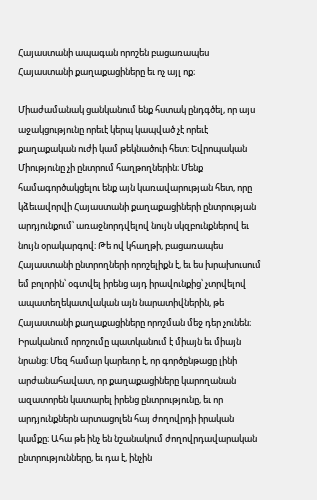Հայաստանի ապագան որոշեն բացառապես Հայաստանի քաղաքացիները եւ ոչ այլ ոք։

Միաժամանակ ցանկանում ենք հստակ ընդգծել, որ այս աջակցությունը որեւէ կերպ կապված չէ որեւէ քաղաքական ուժի կամ թեկնածուի հետ: Եվրոպական Միությունը չի ընտրում հաղթողներին։ Մենք համագործակցելու ենք այն կառավարության հետ, որը կձեւավորվի Հայաստանի քաղաքացիների ընտրության արդյունքում՝ առաջնորդվելով նույն սկզբունքներով եւ նույն օրակարգով։ Թե ով կհաղթի, բացառապես Հայաստանի ընտրողների որոշելիքն է, եւ ես խրախուսում եմ բոլորին՝ օգտվել իրենց այդ իրավունքից՝ չտրվելով ապատեղեկատվական այն նարատիվներին, թե Հայաստանի քաղաքացիները որոշման մեջ դեր չունեն։ Իրականում որոշումը պատկանում է միայն եւ միայն նրանց: Մեզ համար կարեւոր է, որ գործընթացը լինի արժանահավատ, որ քաղաքացիները կարողանան ազատորեն կատարել իրենց ընտրությունը, եւ որ արդյունքներն արտացոլեն հայ ժողովրդի իրական կամքը։ Ահա թե ինչ են նշանակում ժողովրդավարական ընտրությունները, եւ դա է, ինչին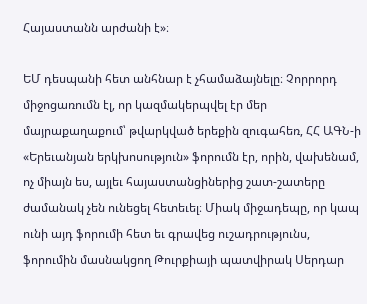Հայաստանն արժանի է»։

ԵՄ դեսպանի հետ անհնար է չհամաձայնելը։ Չորրորդ միջոցառումն էլ, որ կազմակերպվել էր մեր մայրաքաղաքում՝ թվարկված երեքին զուգահեռ, ՀՀ ԱԳՆ-ի «Երեւանյան երկխոսություն» ֆորումն էր, որին, վախենամ, ոչ միայն ես, այլեւ հայաստանցիներից շատ-շատերը ժամանակ չեն ունեցել հետեւել։ Միակ միջադեպը, որ կապ ունի այդ ֆորումի հետ եւ գրավեց ուշադրությունս, ֆորումին մասնակցող Թուրքիայի պատվիրակ Սերդար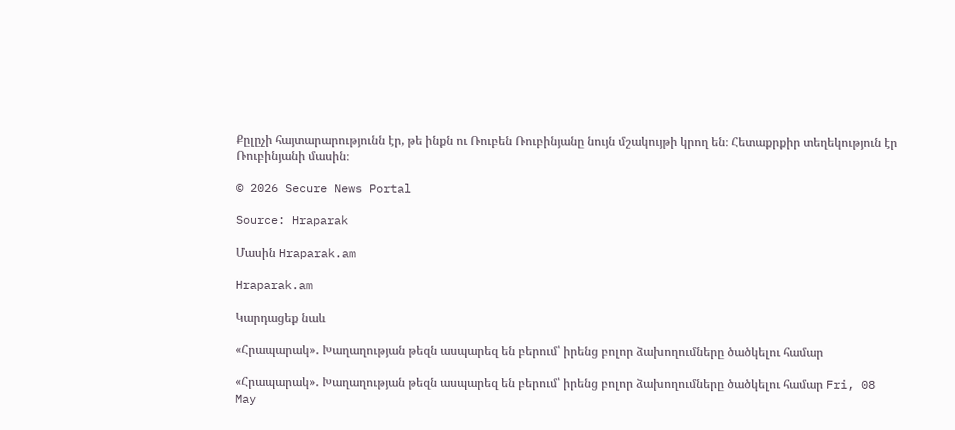Քըլըչի հայտարարությունն էր, թե ինքն ու Ռուբեն Ռուբինյանը նույն մշակույթի կրող են։ Հետաքրքիր տեղեկություն էր Ռուբինյանի մասին։

© 2026 Secure News Portal

Source: Hraparak

Մասին Hraparak.am

Hraparak.am

Կարդացեք նաև

«Հրապարակ»․ Խաղաղության թեզն ասպարեզ են բերում՝ իրենց բոլոր ձախողումները ծածկելու համար

«Հրապարակ»․ Խաղաղության թեզն ասպարեզ են բերում՝ իրենց բոլոր ձախողումները ծածկելու համար Fri, 08 May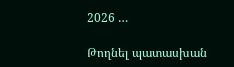2026 …

Թողնել պատասխան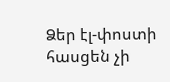Ձեր էլ-փոստի հասցեն չի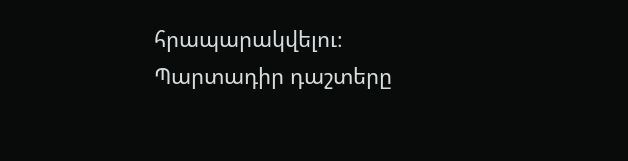հրապարակվելու։ Պարտադիր դաշտերը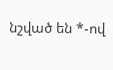նշված են *-ով